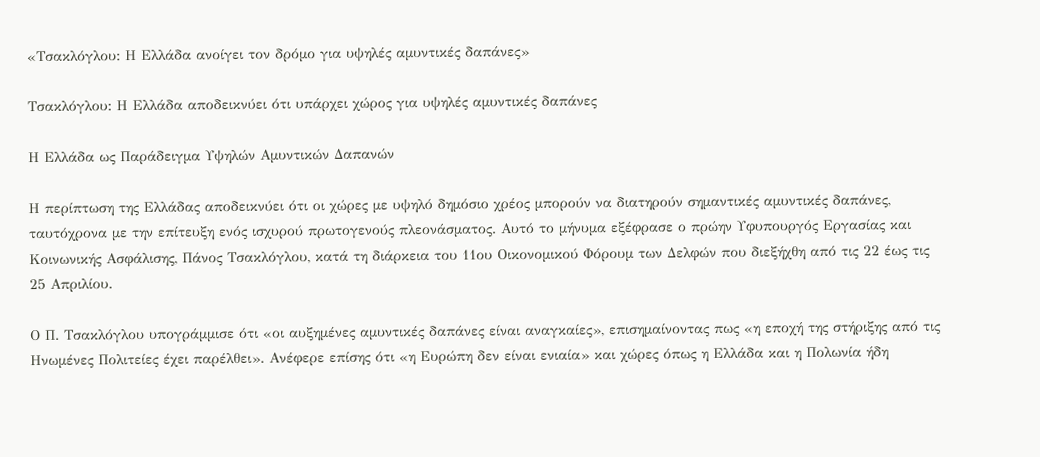«Τσακλόγλου: Η Ελλάδα ανοίγει τον δρόμο για υψηλές αμυντικές δαπάνες»

Τσακλόγλου: Η Ελλάδα αποδεικνύει ότι υπάρχει χώρος για υψηλές αμυντικές δαπάνες

Η Ελλάδα ως Παράδειγμα Υψηλών Αμυντικών Δαπανών

Η περίπτωση της Ελλάδας αποδεικνύει ότι οι χώρες με υψηλό δημόσιο χρέος μπορούν να διατηρούν σημαντικές αμυντικές δαπάνες, ταυτόχρονα με την επίτευξη ενός ισχυρού πρωτογενούς πλεονάσματος. Αυτό το μήνυμα εξέφρασε ο πρώην Υφυπουργός Εργασίας και Κοινωνικής Ασφάλισης, Πάνος Τσακλόγλου, κατά τη διάρκεια του 11ου Οικονομικού Φόρουμ των Δελφών που διεξήχθη από τις 22 έως τις 25 Απριλίου.

Ο Π. Τσακλόγλου υπογράμμισε ότι «οι αυξημένες αμυντικές δαπάνες είναι αναγκαίες», επισημαίνοντας πως «η εποχή της στήριξης από τις Ηνωμένες Πολιτείες έχει παρέλθει». Ανέφερε επίσης ότι «η Ευρώπη δεν είναι ενιαία» και χώρες όπως η Ελλάδα και η Πολωνία ήδη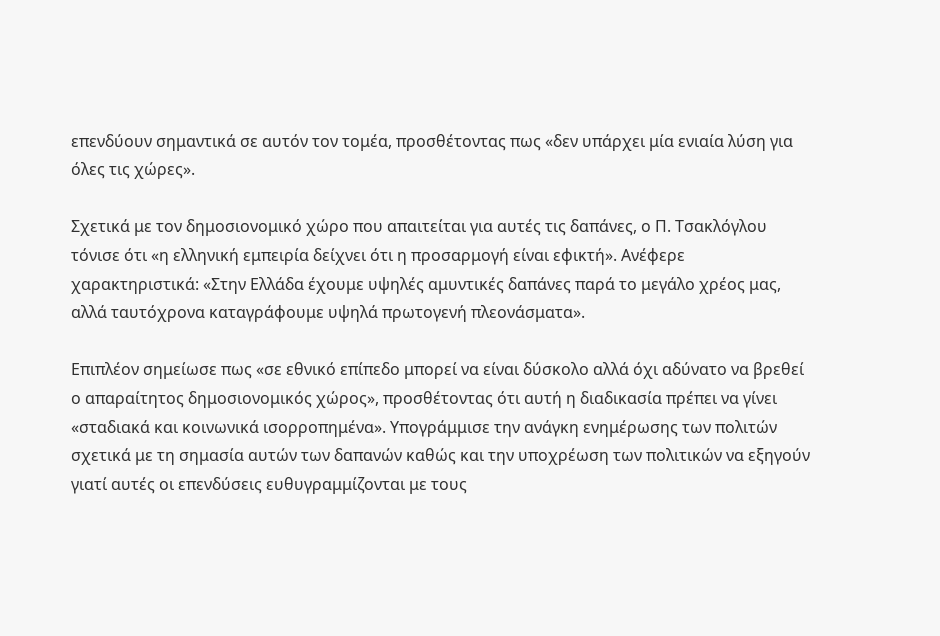επενδύουν σημαντικά σε αυτόν τον τομέα, προσθέτοντας πως «δεν υπάρχει μία ενιαία λύση για όλες τις χώρες».

Σχετικά με τον δημοσιονομικό χώρο που απαιτείται για αυτές τις δαπάνες, ο Π. Τσακλόγλου τόνισε ότι «η ελληνική εμπειρία δείχνει ότι η προσαρμογή είναι εφικτή». Ανέφερε χαρακτηριστικά: «Στην Ελλάδα έχουμε υψηλές αμυντικές δαπάνες παρά το μεγάλο χρέος μας, αλλά ταυτόχρονα καταγράφουμε υψηλά πρωτογενή πλεονάσματα».

Επιπλέον σημείωσε πως «σε εθνικό επίπεδο μπορεί να είναι δύσκολο αλλά όχι αδύνατο να βρεθεί ο απαραίτητος δημοσιονομικός χώρος», προσθέτοντας ότι αυτή η διαδικασία πρέπει να γίνει «σταδιακά και κοινωνικά ισορροπημένα». Υπογράμμισε την ανάγκη ενημέρωσης των πολιτών σχετικά με τη σημασία αυτών των δαπανών καθώς και την υποχρέωση των πολιτικών να εξηγούν γιατί αυτές οι επενδύσεις ευθυγραμμίζονται με τους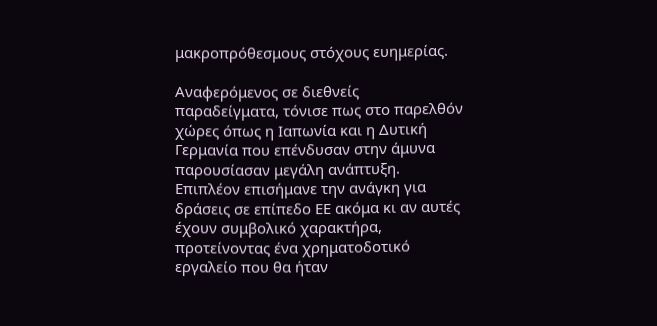μακροπρόθεσμους στόχους ευημερίας.

Αναφερόμενος σε διεθνείς παραδείγματα, τόνισε πως στο παρελθόν χώρες όπως η Ιαπωνία και η Δυτική Γερμανία που επένδυσαν στην άμυνα παρουσίασαν μεγάλη ανάπτυξη. Επιπλέον επισήμανε την ανάγκη για δράσεις σε επίπεδο ΕΕ ακόμα κι αν αυτές έχουν συμβολικό χαρακτήρα, προτείνοντας ένα χρηματοδοτικό εργαλείο που θα ήταν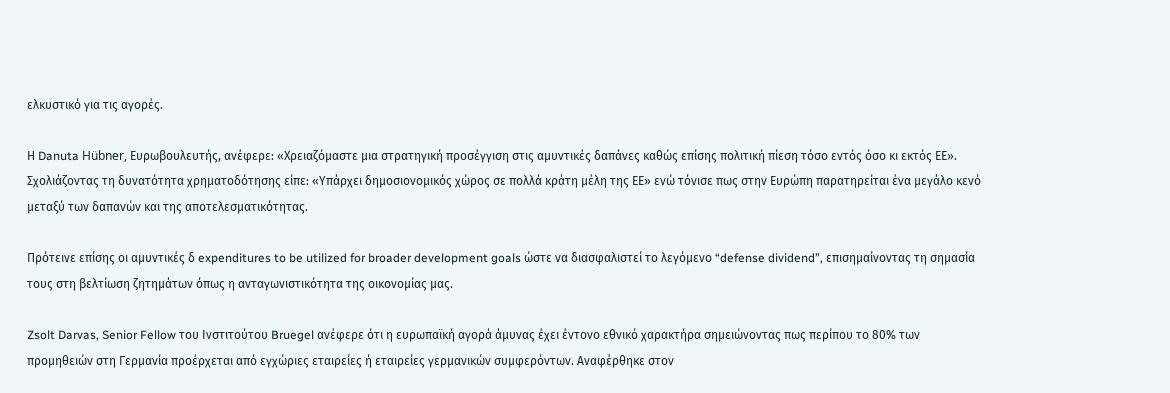ελκυστικό για τις αγορές.

Η Danuta Hübner, Ευρωβουλευτής, ανέφερε: «Χρειαζόμαστε μια στρατηγική προσέγγιση στις αμυντικές δαπάνες καθώς επίσης πολιτική πίεση τόσο εντός όσο κι εκτός ΕΕ». Σχολιάζοντας τη δυνατότητα χρηματοδότησης είπε: «Υπάρχει δημοσιονομικός χώρος σε πολλά κράτη μέλη της ΕΕ» ενώ τόνισε πως στην Ευρώπη παρατηρείται ένα μεγάλο κενό μεταξύ των δαπανών και της αποτελεσματικότητας.

Πρότεινε επίσης οι αμυντικές δ expenditures to be utilized for broader development goals ώστε να διασφαλιστεί το λεγόμενο “defense dividend”, επισημαίνοντας τη σημασία τους στη βελτίωση ζητημάτων όπως η ανταγωνιστικότητα της οικονομίας μας.

Zsolt Darvas, Senior Fellow του Ινστιτούτου Bruegel ανέφερε ότι η ευρωπαϊκή αγορά άμυνας έχει έντονο εθνικό χαρακτήρα σημειώνοντας πως περίπου το 80% των προμηθειών στη Γερμανία προέρχεται από εγχώριες εταιρείες ή εταιρείες γερμανικών συμφερόντων. Αναφέρθηκε στον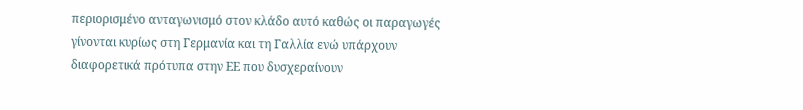περιορισμένο ανταγωνισμό στον κλάδο αυτό καθώς οι παραγωγές γίνονται κυρίως στη Γερμανία και τη Γαλλία ενώ υπάρχουν διαφορετικά πρότυπα στην ΕΕ που δυσχεραίνουν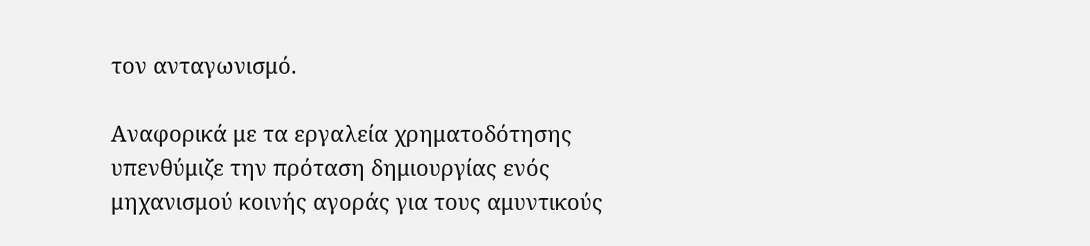τον ανταγωνισμό.

Aναφορικά με τα εργαλεία χρηματοδότησης υπενθύμιζε την πρόταση δημιουργίας ενός μηχανισμού κοινής αγοράς για τους αμυντικούς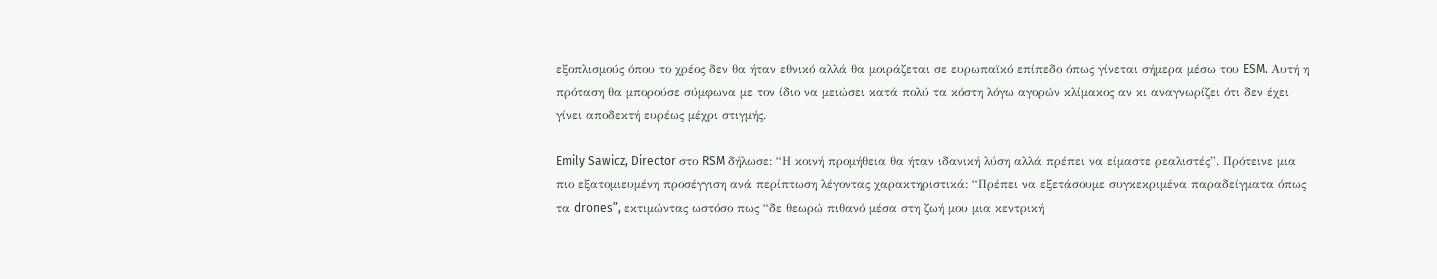εξοπλισμούς όπου το χρέος δεν θα ήταν εθνικό αλλά θα μοιράζεται σε ευρωπαϊκό επίπεδο όπως γίνεται σήμερα μέσω του ESM. Αυτή η πρόταση θα μπορούσε σύμφωνα με τον ίδιο να μειώσει κατά πολύ τα κόστη λόγω αγορών κλίμακος αν κι αναγνωρίζει ότι δεν έχει γίνει αποδεκτή ευρέως μέχρι στιγμής.

Emily Sawicz, Director στο RSM δήλωσε: “Η κοινή προμήθεια θα ήταν ιδανική λύση αλλά πρέπει να είμαστε ρεαλιστές”. Πρότεινε μια πιο εξατομιευμένη προσέγγιση ανά περίπτωση λέγοντας χαρακτηριστικά: “Πρέπει να εξετάσουμε συγκεκριμένα παραδείγματα όπως τα drones”, εκτιμώντας ωστόσο πως “δε θεωρώ πιθανό μέσα στη ζωή μου μια κεντρική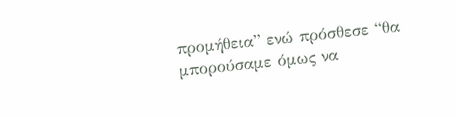προμήθεια” ενώ πρόσθεσε “θα μπορούσαμε όμως να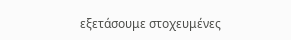εξετάσουμε στοχευμένες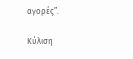αγορές”.

Κύλιση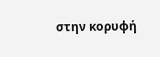στην κορυφή